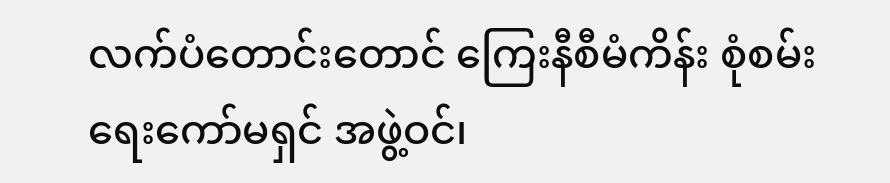လက်ပံတောင်းတောင် ကြေးနီစီမံကိန်း စုံစမ်းရေးကော်မရှင် အဖွဲ့ဝင်၊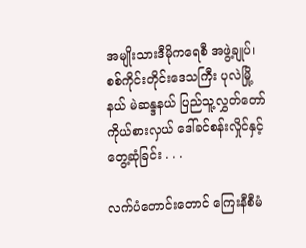အမျိုးသားဒီမိုကရေစီ အဖွဲ့ချုပ်၊ စစ်ကိုင်းတိုင်းဒေသကြီး ပုလဲမြို့နယ် မဲဆန္ဒနယ် ပြည်သူ့လွှတ်တော်ကိုယ်စားလှယ် ဒေါ်ခင်စန်းလှိုင်နှင့် တွေ့ဆုံခြင်း . . .

လက်ပံတောင်းတောင် ကြေးနီစီမံ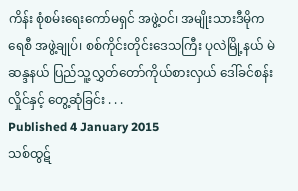ကိန်း စုံစမ်းရေးကော်မရှင် အဖွဲ့ဝင်၊ အမျိုးသားဒီမိုကရေစီ အဖွဲ့ချုပ်၊ စစ်ကိုင်းတိုင်းဒေသကြီး ပုလဲမြို့နယ် မဲဆန္ဒနယ် ပြည်သူ့လွှတ်တော်ကိုယ်စားလှယ် ဒေါ်ခင်စန်းလှိုင်နှင့် တွေ့ဆုံခြင်း . . .
Published 4 January 2015
သစ်ထွဋ်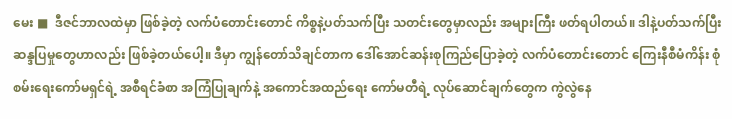မေး ■  ဒီဇင်ဘာလထဲမှာ ဖြစ်ခဲ့တဲ့ လက်ပံတောင်းတောင် ကိစ္စနဲ့ပတ်သက်ပြီး သတင်းတွေမှာလည်း အများကြီး ဖတ်ရပါတယ်။ ဒါနဲ့ပတ်သက်ပြီး ဆန္ဒပြမှုတွေဟာလည်း ဖြစ်ခဲ့တယ်ပေါ့။ ဒီမှာ ကျွန်တော်သိချင်တာက ဒေါ်အောင်ဆန်းစုကြည်ပြောခဲ့တဲ့ လက်ပံတောင်းတောင် ကြေးနီစီမံကိန်း စုံစမ်းရေးကော်မရှင်ရဲ့ အစီရင်ခံစာ အကြံပြုချက်နဲ့ အကောင်အထည်ရေး ကော်မတီရဲ့ လုပ်ဆောင်ချက်တွေက ကွဲလွဲနေ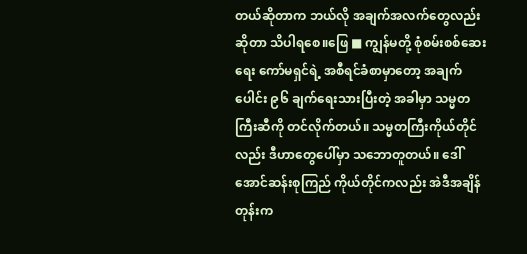တယ်ဆိုတာက ဘယ်လို အချက်အလက်တွေလည်း ဆိုတာ သိပါရစေ။ဖြေ ■ ကျွန်မတို့ စုံစမ်းစစ်ဆေးရေး ကော်မရှင်ရဲ့ အစီရင်ခံစာမှာတော့ အချက်ပေါင်း ၉၆ ချက်ရေးသားပြီးတဲ့ အခါမှာ သမ္မတကြီးဆီကို တင်လိုက်တယ်။ သမ္မတကြီးကိုယ်တိုင်လည်း ဒီဟာတွေပေါ်မှာ သဘောတူတယ်။ ဒေါ်အောင်ဆန်းစုကြည် ကိုယ်တိုင်ကလည်း အဲဒီအချိန်တုန်းက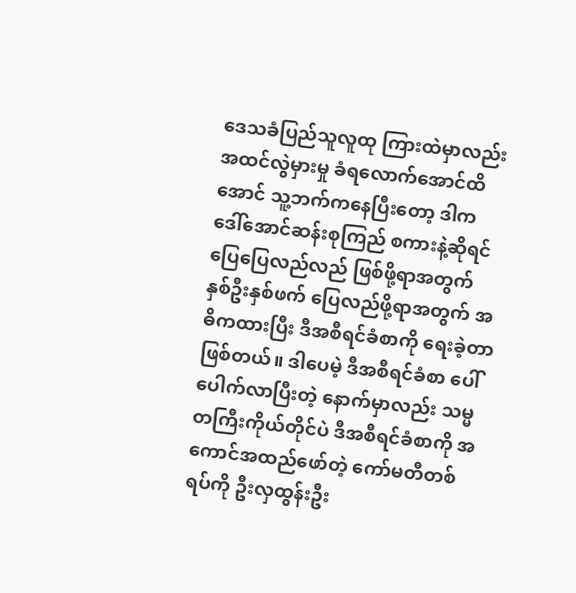ဒေသခံပြည်သူလူထု ကြားထဲမှာလည်း အထင်လွဲမှားမှု ခံရလောက်အောင်ထိအောင် သူ့ဘက်ကနေပြီးတော့ ဒါက ဒေါ်အောင်ဆန်းစုကြည် စကားနဲ့ဆိုရင် ပြေပြေလည်လည် ဖြစ်ဖို့ရာအတွက် နှစ်ဦးနှစ်ဖက် ပြေလည်ဖို့ရာအတွက် အဓိကထားပြီး ဒီအစီရင်ခံစာကို ရေးခဲ့တာဖြစ်တယ်။ ဒါပေမဲ့ ဒီအစီရင်ခံစာ ပေါ်ပေါက်လာပြီးတဲ့ နောက်မှာလည်း သမ္မတကြီးကိုယ်တိုင်ပဲ ဒီအစီရင်ခံစာကို အကောင်အထည်ဖော်တဲ့ ကော်မတီတစ်ရပ်ကို ဦးလှထွန်းဦး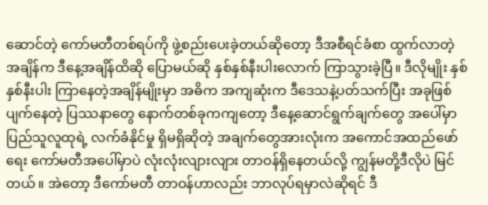ဆောင်တဲ့ ကော်မတီတစ်ရပ်ကို ဖွဲ့စည်းပေးခဲ့တယ်ဆိုတော့ ဒီအစီရင်ခံစာ ထွက်လာတဲ့အချိန်က ဒီနေ့အချိန်ထိဆို ပြောမယ်ဆို နှစ်နှစ်နီးပါးလောက် ကြာသွားခဲ့ပြီ။ ဒီလိုမျိုး နှစ်နှစ်နီးပါး ကြာနေတဲ့အချိန်မျိုးမှာ အဓိက အကျဆုံးက ဒီဒေသနဲ့ပတ်သက်ပြီး အခုဖြစ်ပျက်နေတဲ့ ပြဿနာတွေ နောက်တစ်ခုကကျတော့ ဒီနေ့ဆောင်ရွက်ချက်တွေ အပေါ်မှာ ပြည်သူလူထုရဲ့ လက်ခံနိုင်မှု ရှိမရှိဆိုတဲ့ အချက်တွေအားလုံးက အကောင်အထည်ဖော်ရေး ကော်မတီအပေါ်မှာပဲ လုံးလုံးလျားလျား တာဝန်ရှိနေတယ်လို့ ကျွန်မတို့ဒီလိုပဲ မြင်တယ်။ အဲတော့ ဒီကော်မတီ တာဝန်ဟာလည်း ဘာလုပ်ရမှာလဲဆိုရင် ဒီ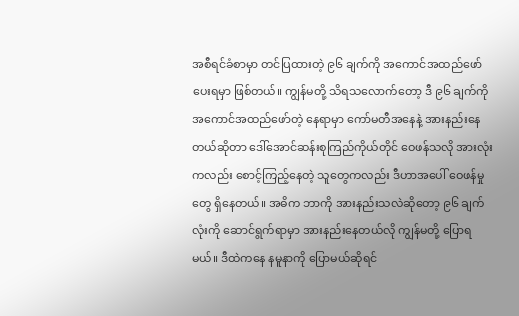အစီရင်ခံစာမှာ တင်ပြထားတဲ့ ၉၆ ချက်ကို အကောင်အထည်ဖော်ပေးရမှာ ဖြစ်တယ်။ ကျွန်မတို့ သိရသလောက်တော့ ဒီ ၉၆ ချက်ကို အကောင်အထည်ဖော်တဲ့ နေရာမှာ ကော်မတီအနေနဲ့ အားနည်းနေတယ်ဆိုတာ ဒေါ်အောင်ဆန်းစုကြည်ကိုယ်တိုင် ဝေဖန်သလို အားလုံးကလည်း စောင့်ကြည့်နေတဲ့ သူတွေကလည်း ဒီဟာအပေါ် ဝေဖန်မှုတွေ ရှိနေတယ်။ အဓိက ဘာကို အားနည်းသလဲဆိုတော့ ၉၆ ချက်လုံးကို ဆောင်ရွက်ရာမှာ အားနည်းနေတယ်လို ကျွန်မတို့ ပြောရမယ်။ ဒီထဲကနေ နမူနာကို ပြောမယ်ဆိုရင်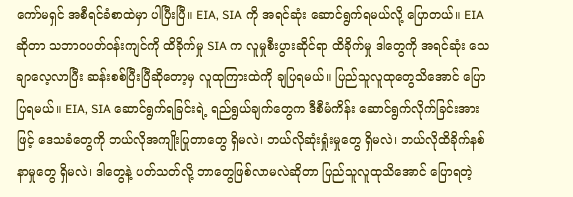ကော်မရှင် အစီရင်ခံစာထဲမှာ ပါပြီးပြီ။ EIA, SIA ကို အရင်ဆုံး ဆောင်ရွက်ရမယ်လို့ ပြောတယ်။ EIA ဆိုတာ သဘာဝပတ်ဝန်းကျင်ကို ထိခိုက်မှု SIA က လူမှုစီးပွားဆိုင်ရာ ထိခိုက်မှု ဒါတွေကို အရင်ဆုံး သေချာလေ့လာပြီး ဆန်းစစ်ပြီးပြီဆိုတော့မှ လူထုကြားထဲကို ချပြရမယ်။ ပြည်သူလူထုတွေသိအောင် ပြောပြရမယ်။ EIA, SIA ဆောင်ရွက်ရခြင်းရဲ့ ရည်ရွယ်ချက်တွေက ဒီစီမံကိန်း ဆောင်ရွက်လိုက်ခြင်းအားဖြင့် ဒေသခံတွေကို ဘယ်လိုအကျိုးပြုတာတွေ ရှိမလဲ၊ ဘယ်လိုဆုံးရှုံးမှုတွေ ရှိမလဲ၊ ဘယ်လိုထိခိုက်နစ်နာမှုတွေ ရှိမလဲ၊ ဒါတွေနဲ့ ပတ်သတ်လို့ ဘာတွေဖြစ်လာမလဲဆိုတာ ပြည်သူလူထုသိအောင် ပြောရတဲ့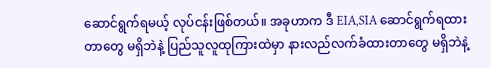ဆောင်ရွက်ရမယ့် လုပ်ငန်းဖြစ်တယ်။ အခုဟာက ဒီ EIA,SIA ဆောင်ရွက်ရထားတာတွေ မရှိဘဲနဲ့ ပြည်သူလူထုကြားထဲမှာ နားလည်လက်ခံထားတာတွေ မရှိဘဲနဲ့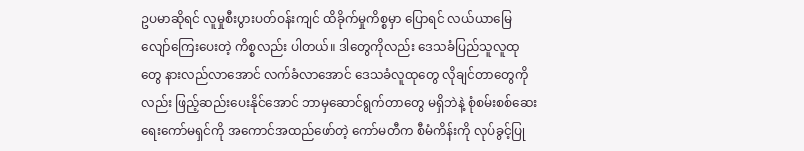ဥပမာဆိုရင် လူမှုစီးပွားပတ်ဝန်းကျင် ထိခိုက်မှုကိစ္စမှာ ပြောရင် လယ်ယာမြေ လျော်ကြေးပေးတဲ့ ကိစ္စလည်း ပါတယ်။ ဒါတွေကိုလည်း ဒေသခံပြည်သူလူထုတွေ နားလည်လာအောင် လက်ခံလာအောင် ဒေသခံလူထုတွေ လိုချင်တာတွေကိုလည်း ဖြည့်ဆည်းပေးနိုင်အောင် ဘာမှဆောင်ရွက်တာတွေ မရှိဘဲနဲ့ စုံစမ်းစစ်ဆေး ရေးကော်မရှင်ကို အကောင်အထည်ဖော်တဲ့ ကော်မတီက စီမံကိန်းကို လုပ်ခွင့်ပြု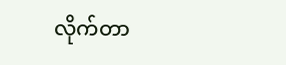လိုက်တာ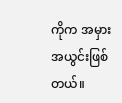ကိုက အမှားအယွင်းဖြစ်တယ်။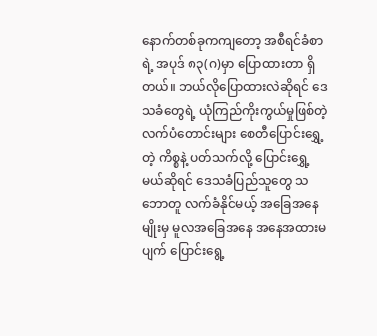နောက်တစ်ခုကကျတော့ အစီရင်ခံစာရဲ့ အပုဒ် ၈၃(ဂ)မှာ ပြောထားတာ ရှိတယ်။ ဘယ်လိုပြောထားလဲဆိုရင် ဒေသခံတွေရဲ့ ယုံကြည်ကိုးကွယ်မှုဖြစ်တဲ့ လက်ပံတောင်းများ စေတီပြောင်းရွှေ့တဲ့ ကိစ္စနဲ့ ပတ်သက်လို့ ပြောင်းရွှေ့မယ်ဆိုရင် ဒေသခံပြည်သူတွေ သဘောတူ လက်ခံနိုင်မယ့် အခြေအနေမျိုးမှ မူလအခြေအနေ အနေအထားမပျက် ပြောင်းရွေ့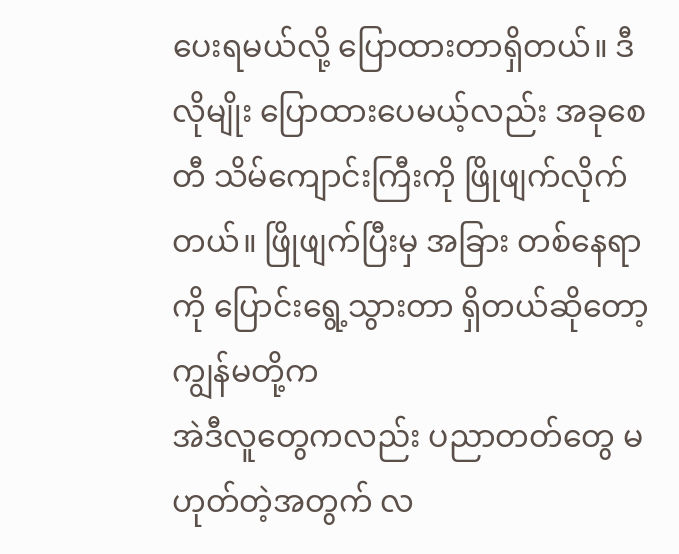ပေးရမယ်လို့ ပြောထားတာရှိတယ်။ ဒီလိုမျိုး ပြောထားပေမယ့်လည်း အခုစေတီ သိမ်ကျောင်းကြီးကို ဖြိုဖျက်လိုက်တယ်။ ဖြိုဖျက်ပြီးမှ အခြား တစ်နေရာကို ပြောင်းရွေ့သွားတာ ရှိတယ်ဆိုတော့ ကျွန်မတို့က
အဲဒီလူတွေကလည်း ပညာတတ်တွေ မဟုတ်တဲ့အတွက် လ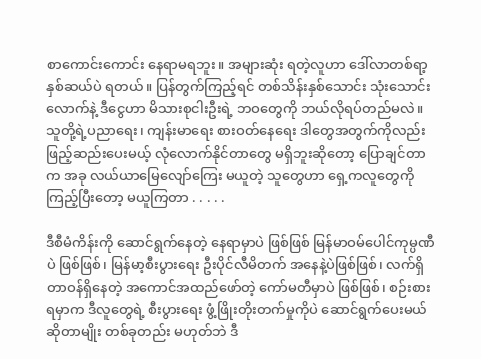စာကောင်းကောင်း နေရာမရဘူး။ အများဆုံး ရတဲ့လူဟာ ဒေါ်လာတစ်ရာ့နှစ်ဆယ်ပဲ ရတယ်။ ပြန်တွက်ကြည့်ရင် တစ်သိန်းနှစ်သောင်း သုံးသောင်းလောက်နဲ့ ဒီငွေဟာ မိသားစုငါးဦးရဲ့ ဘဝတွေကို ဘယ်လိုရပ်တည်မလဲ။ သူတို့ရဲ့ပညာရေး၊ ကျန်းမာရေး စားဝတ်နေရေး ဒါတွေအတွက်ကိုလည်း ဖြည့်ဆည်းပေးမယ့် လုံလောက်နိုင်တာတွေ မရှိဘူးဆိုတော့ ပြောချင်တာက အခု လယ်ယာမြေလျော်ကြေး မယူတဲ့ သူတွေဟာ ရှေ့ကလူတွေကို ကြည့်ပြီးတော့ မယူကြတာ . . . . .

ဒီစီမံကိန်းကို ဆောင်ရွက်နေတဲ့ နေရာမှာပဲ ဖြစ်ဖြစ် မြန်မာဝမ်ပေါင်ကုမ္ပဏီပဲ ဖြစ်ဖြစ်၊ မြန်မာ့စီးပွားရေး ဦးပိုင်လီမိတက် အနေနဲ့ပဲဖြစ်ဖြစ်၊ လက်ရှိ တာဝန်ရှိနေတဲ့ အကောင်အထည်ဖော်တဲ့ ကော်မတီမှာပဲ ဖြစ်ဖြစ်၊ စဉ်းစားရမှာက ဒီလူတွေရဲ့ စီးပွားရေး ဖွံ့ဖြိုးတိုးတက်မှုကိုပဲ ဆောင်ရွက်ပေးမယ်ဆိုတာမျိုး တစ်ခုတည်း မဟုတ်ဘဲ ဒီ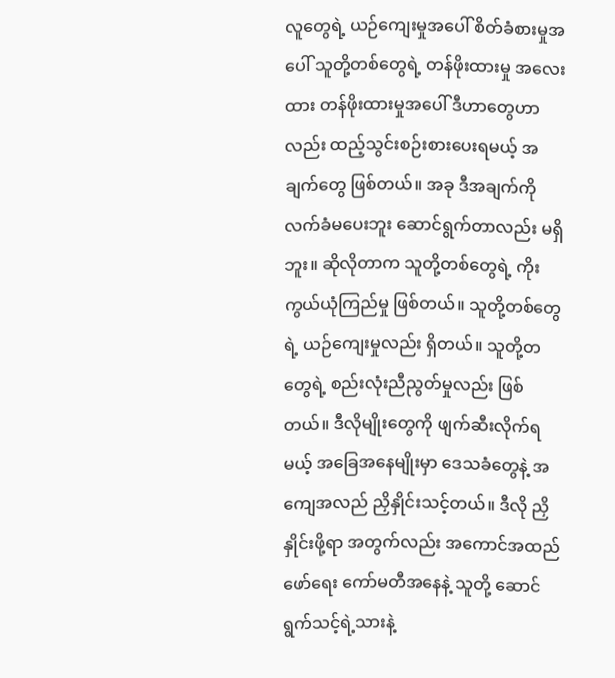လူတွေရဲ့ ယဉ်ကျေးမှုအပေါ် စိတ်ခံစားမှုအပေါ် သူတို့တစ်တွေရဲ့ တန်ဖိုးထားမှု အလေးထား တန်ဖိုးထားမှုအပေါ် ဒီဟာတွေဟာလည်း ထည့်သွင်းစဉ်းစားပေးရမယ့် အချက်တွေ ဖြစ်တယ်။ အခု ဒီအချက်ကို လက်ခံမပေးဘူး ဆောင်ရွက်တာလည်း မရှိဘူး။ ဆိုလိုတာက သူတို့တစ်တွေရဲ့ ကိုးကွယ်ယုံကြည်မှု ဖြစ်တယ်။ သူတို့တစ်တွေရဲ့ ယဉ်ကျေးမှုလည်း ရှိတယ်။ သူတို့တတွေရဲ့ စည်းလုံးညီညွတ်မှုလည်း ဖြစ်တယ်။ ဒီလိုမျိုးတွေကို ဖျက်ဆီးလိုက်ရမယ့် အခြေအနေမျိုးမှာ ဒေသခံတွေနဲ့ အကျေအလည် ညှိနှိုင်းသင့်တယ်။ ဒီလို ညှိနှိုင်းဖို့ရာ အတွက်လည်း အကောင်အထည်ဖော်ရေး ကော်မတီအနေနဲ့ သူတို့ ဆောင်ရွက်သင့်ရဲ့သားနဲ့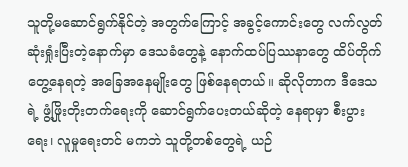သူတို့မဆောင်ရွက်နိုင်တဲ့ အတွက်ကြောင့် အခွင့်ကောင်းတွေ လက်လွတ်ဆုံးရှုံးပြီးတဲ့နောက်မှာ ဒေသခံတွေနဲ့ နောက်ထပ်ပြဿနာတွေ ထိပ်တိုက်တွေ့နေရတဲ့ အခြေအနေမျိုးတွေ ဖြစ်နေရတယ်။ ဆိုလိုတာက ဒီဒေသရဲ့ ဖွံ့ဖြိုးတိုးတက်ရေးကို ဆောင်ရွက်ပေးတယ်ဆိုတဲ့ နေရာမှာ စီးပွားရေး၊ လူမှုရေးတင် မကဘဲ သူတို့တစ်တွေရဲ့ ယဉ်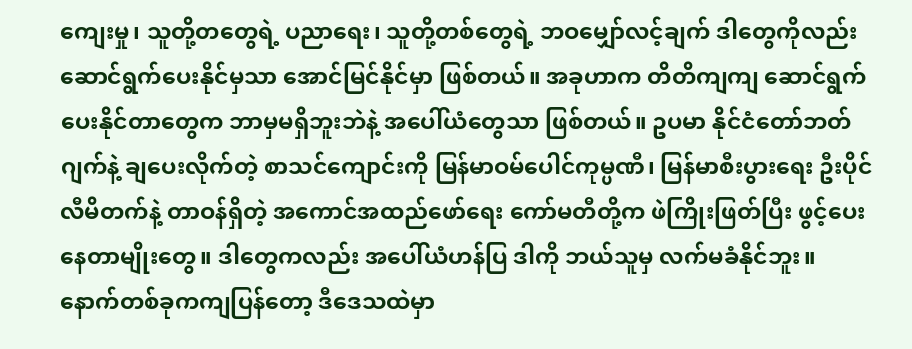ကျေးမှု၊ သူတို့တတွေရဲ့ ပညာရေး၊ သူတို့တစ်တွေရဲ့ ဘဝမျှော်လင့်ချက် ဒါတွေကိုလည်း ဆောင်ရွက်ပေးနိုင်မှသာ အောင်မြင်နိုင်မှာ ဖြစ်တယ်။ အခုဟာက တိတိကျကျ ဆောင်ရွက်ပေးနိုင်တာတွေက ဘာမှမရှိဘူးဘဲနဲ့ အပေါ်ယံတွေသာ ဖြစ်တယ်။ ဥပမာ နိုင်ငံတော်ဘတ်ဂျက်နဲ့ ချပေးလိုက်တဲ့ စာသင်ကျောင်းကို မြန်မာဝမ်ပေါင်ကုမ္ပဏီ၊ မြန်မာစီးပွားရေး ဦးပိုင်လီမိတက်နဲ့ တာဝန်ရှိတဲ့ အကောင်အထည်ဖော်ရေး ကော်မတီတို့က ဖဲကြိုးဖြတ်ပြီး ဖွင့်ပေးနေတာမျိုးတွေ။ ဒါတွေကလည်း အပေါ်ယံဟန်ပြ ဒါကို ဘယ်သူမှ လက်မခံနိုင်ဘူး။ နောက်တစ်ခုကကျပြန်တော့ ဒီဒေသထဲမှာ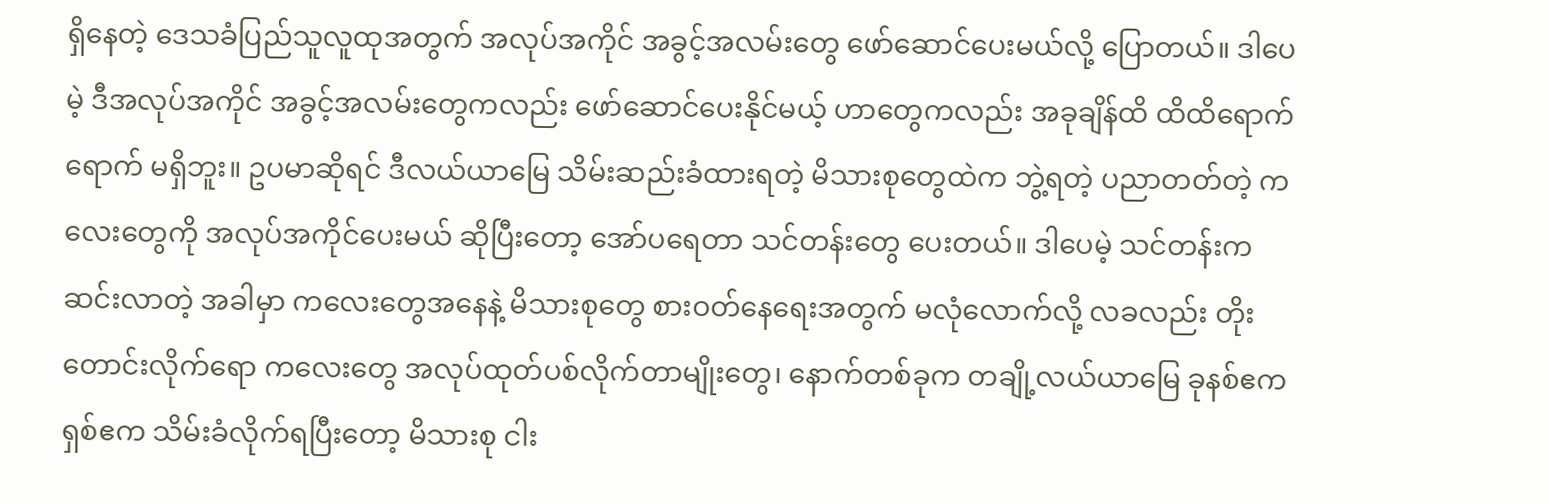ရှိနေတဲ့ ဒေသခံပြည်သူလူထုအတွက် အလုပ်အကိုင် အခွင့်အလမ်းတွေ ဖော်ဆောင်ပေးမယ်လို့ ပြောတယ်။ ဒါပေမဲ့ ဒီအလုပ်အကိုင် အခွင့်အလမ်းတွေကလည်း ဖော်ဆောင်ပေးနိုင်မယ့် ဟာတွေကလည်း အခုချိန်ထိ ထိထိရောက်ရောက် မရှိဘူး။ ဥပမာဆိုရင် ဒီလယ်ယာမြေ သိမ်းဆည်းခံထားရတဲ့ မိသားစုတွေထဲက ဘွဲ့ရတဲ့ ပညာတတ်တဲ့ ကလေးတွေကို အလုပ်အကိုင်ပေးမယ် ဆိုပြီးတော့ အော်ပရေတာ သင်တန်းတွေ ပေးတယ်။ ဒါပေမဲ့ သင်တန်းက ဆင်းလာတဲ့ အခါမှာ ကလေးတွေအနေနဲ့ မိသားစုတွေ စားဝတ်နေရေးအတွက် မလုံလောက်လို့ လခလည်း တိုးတောင်းလိုက်ရော ကလေးတွေ အလုပ်ထုတ်ပစ်လိုက်တာမျိုးတွေ၊ နောက်တစ်ခုက တချို့လယ်ယာမြေ ခုနစ်ဧက ရှစ်ဧက သိမ်းခံလိုက်ရပြီးတော့ မိသားစု ငါး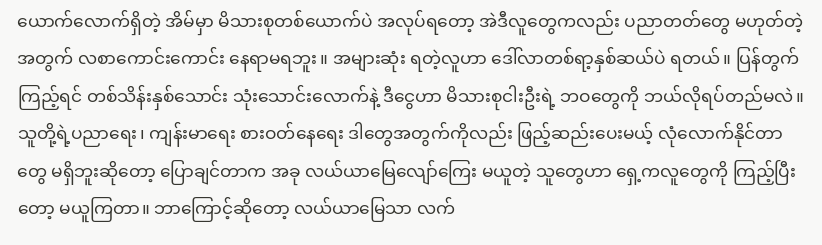ယောက်လောက်ရှိတဲ့ အိမ်မှာ မိသားစုတစ်ယောက်ပဲ အလုပ်ရတော့ အဲဒီလူတွေကလည်း ပညာတတ်တွေ မဟုတ်တဲ့အတွက် လစာကောင်းကောင်း နေရာမရဘူး။ အများဆုံး ရတဲ့လူဟာ ဒေါ်လာတစ်ရာ့နှစ်ဆယ်ပဲ ရတယ်။ ပြန်တွက်ကြည့်ရင် တစ်သိန်းနှစ်သောင်း သုံးသောင်းလောက်နဲ့ ဒီငွေဟာ မိသားစုငါးဦးရဲ့ ဘဝတွေကို ဘယ်လိုရပ်တည်မလဲ။ သူတို့ရဲ့ပညာရေး၊ ကျန်းမာရေး စားဝတ်နေရေး ဒါတွေအတွက်ကိုလည်း ဖြည့်ဆည်းပေးမယ့် လုံလောက်နိုင်တာတွေ မရှိဘူးဆိုတော့ ပြောချင်တာက အခု လယ်ယာမြေလျော်ကြေး မယူတဲ့ သူတွေဟာ ရှေ့ကလူတွေကို ကြည့်ပြီးတော့ မယူကြတာ။ ဘာကြောင့်ဆိုတော့ လယ်ယာမြေသာ လက်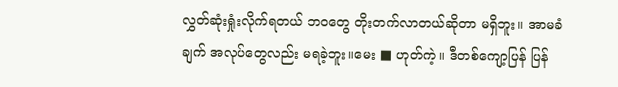လွှတ်ဆုံးရှုံးလိုက်ရတယ် ဘဝတွေ တိုးတက်လာတယ်ဆိုတာ မရှိဘူး။ အာမခံချက် အလုပ်တွေလည်း မရခဲ့ဘူး။မေး ■ ဟုတ်ကဲ့။ ဒီတစ်ကျော့ပြန် ပြန်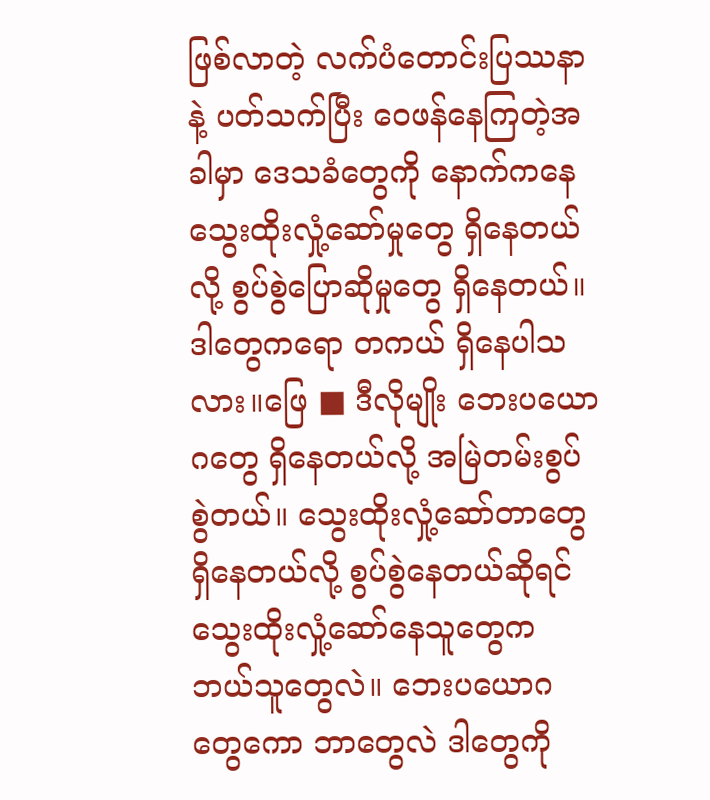ဖြစ်လာတဲ့ လက်ပံတောင်းပြဿနာနဲ့ ပတ်သက်ပြီး ဝေဖန်နေကြတဲ့အခါမှာ ဒေသခံတွေကို နောက်ကနေ သွေးထိုးလှုံ့ဆော်မှုတွေ ရှိနေတယ်လို့ စွပ်စွဲပြောဆိုမှုတွေ ရှိနေတယ်။ ဒါတွေကရော တကယ် ရှိနေပါသလား။ဖြေ ■ ဒီလိုမျိုး ဘေးပယောဂတွေ ရှိနေတယ်လို့ အမြဲတမ်းစွပ်စွဲတယ်။ သွေးထိုးလှုံ့ဆော်တာတွေ ရှိနေတယ်လို့ စွပ်စွဲနေတယ်ဆိုရင် သွေးထိုးလှုံ့ဆော်နေသူတွေက ဘယ်သူတွေလဲ။ ဘေးပယောဂတွေကော ဘာတွေလဲ ဒါတွေကို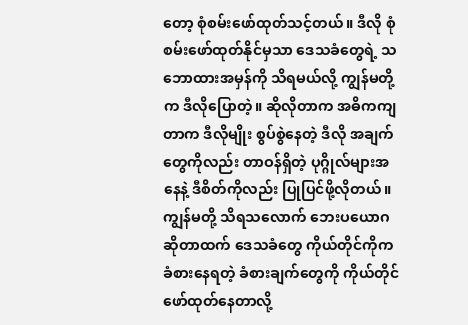တော့ စုံစမ်းဖော်ထုတ်သင့်တယ်။ ဒီလို စုံစမ်းဖော်ထုတ်နိုင်မှသာ ဒေသခံတွေရဲ့ သဘောထားအမှန်ကို သိရမယ်လို့ ကျွန်မတို့က ဒီလိုပြောတဲ့။ ဆိုလိုတာက အဓိကကျတာက ဒီလိုမျိုး စွပ်စွဲနေတဲ့ ဒီလို အချက်တွေကိုလည်း တာဝန်ရှိတဲ့ ပုဂ္ဂိုလ်များအနေနဲ့ ဒီစိတ်ကိုလည်း ပြုပြင်ဖို့လိုတယ်။ ကျွန်မတို့ သိရသလောက် ဘေးပယောဂဆိုတာထက် ဒေသခံတွေ ကိုယ်တိုင်ကိုက ခံစားနေရတဲ့ ခံစားချက်တွေကို ကိုယ်တိုင်ဖော်ထုတ်နေတာလို့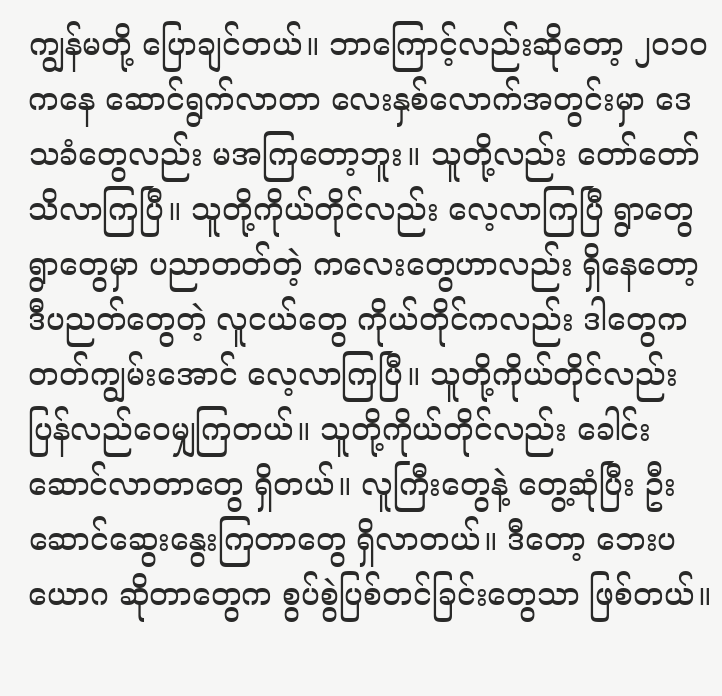ကျွန်မတို့ ပြောချင်တယ်။ ဘာကြောင့်လည်းဆိုတော့ ၂ဝ၁ဝ ကနေ ဆောင်ရွက်လာတာ လေးနှစ်လောက်အတွင်းမှာ ဒေသခံတွေလည်း မအကြတော့ဘူး။ သူတို့လည်း တော်တော်သိလာကြပြီ။ သူတို့ကိုယ်တိုင်လည်း လေ့လာကြပြီ ရွာတွေရွာတွေမှာ ပညာတတ်တဲ့ ကလေးတွေဟာလည်း ရှိနေတော့ ဒီပညတ်တွေတဲ့ လူငယ်တွေ ကိုယ်တိုင်ကလည်း ဒါတွေက တတ်ကျွမ်းအောင် လေ့လာကြပြီ။ သူတို့ကိုယ်တိုင်လည်း ပြန်လည်ဝေမျှကြတယ်။ သူတို့ကိုယ်တိုင်လည်း ခေါင်းဆောင်လာတာတွေ ရှိတယ်။ လူကြီးတွေနဲ့ တွေ့ဆုံပြီး ဦးဆောင်ဆွေးနွေးကြတာတွေ ရှိလာတယ်။ ဒီတော့ ဘေးပယောဂ ဆိုတာတွေက စွပ်စွဲပြစ်တင်ခြင်းတွေသာ ဖြစ်တယ်။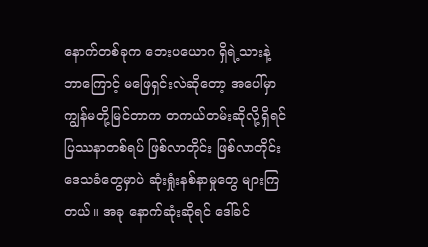နောက်တစ်ခုက ဘေးပယောဂ ရှိရဲ့သားနဲ့ ဘာကြောင့် မဖြေရှင်းလဲဆိုတော့ အပေါ်မှာ ကျွန်မတို့မြင်တာက တကယ်တမ်းဆိုလို့ရှိရင် ပြဿနာတစ်ရပ် ဖြစ်လာတိုင်း ဖြစ်လာတိုင်း ဒေသခံတွေမှာပဲ ဆုံးရှုံးနစ်နာမှုတွေ များကြတယ်။ အခု နောက်ဆုံးဆိုရင် ဒေါ်ခင်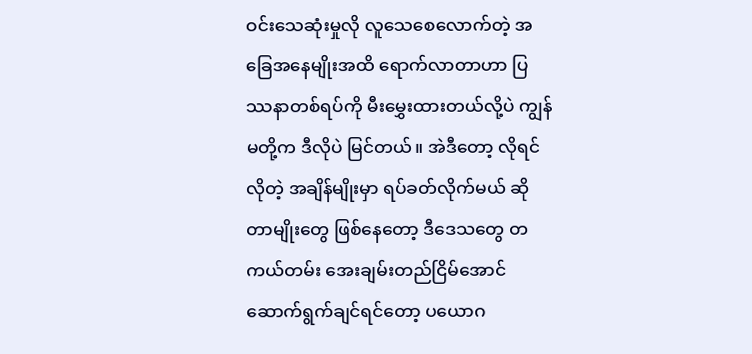ဝင်းသေဆုံးမှုလို လူသေစေလောက်တဲ့ အခြေအနေမျိုးအထိ ရောက်လာတာဟာ ပြဿနာတစ်ရပ်ကို မီးမွှေးထားတယ်လို့ပဲ ကျွန်မတို့က ဒီလိုပဲ မြင်တယ်။ အဲဒီတော့ လိုရင်လိုတဲ့ အချိန်မျိုးမှာ ရပ်ခတ်လိုက်မယ် ဆိုတာမျိုးတွေ ဖြစ်နေတော့ ဒီဒေသတွေ တ ကယ်တမ်း အေးချမ်းတည်ငြိမ်အောင် ဆောက်ရွက်ချင်ရင်တော့ ပယောဂ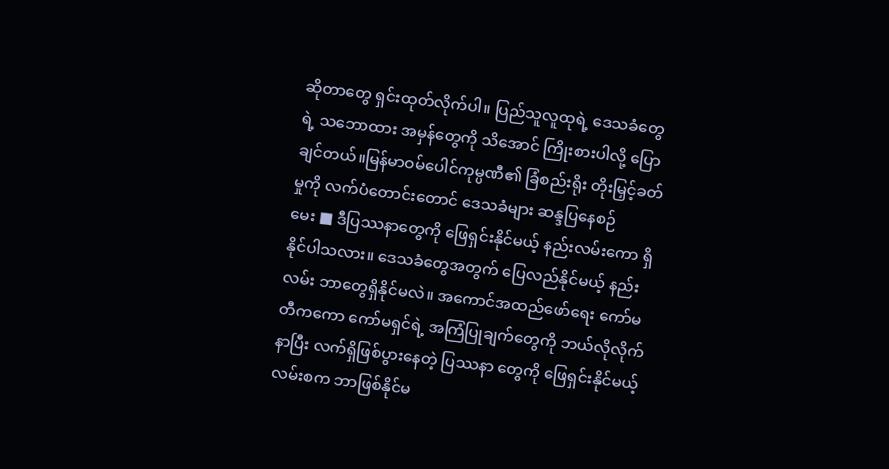ဆိုတာတွေ ရှင်းထုတ်လိုက်ပါ။ ပြည်သူလူထုရဲ့ ဒေသခံတွေရဲ့ သဘောထား အမှန်တွေကို သိအောင် ကြိုးစားပါလို့ ပြောချင်တယ်။မြန်မာဝမ်ပေါင်ကုမ္ပဏီ၏ ခြံစည်းရိုး တိုးမြှင့်ခတ်မှုကို လက်ပံတောင်းတောင် ဒေသခံများ ဆန္ဒပြနေစဉ်
မေး ■ ဒီပြဿနာတွေကို ဖြေရှင်းနိုင်မယ့် နည်းလမ်းကော ရှိနိုင်ပါသလား။ ဒေသခံတွေအတွက် ပြေလည်နိုင်မယ့် နည်းလမ်း ဘာတွေရှိနိုင်မလဲ။ အကောင်အထည်ဖော်ရေး ကော်မတီကကော ကော်မရှင်ရဲ့ အကြံပြုချက်တွေကို ဘယ်လိုလိုက်နာပြီး လက်ရှိဖြစ်ပွားနေတဲ့ ပြဿနာ တွေကို ဖြေရှင်းနိုင်မယ့် လမ်းစက ဘာဖြစ်နိုင်မ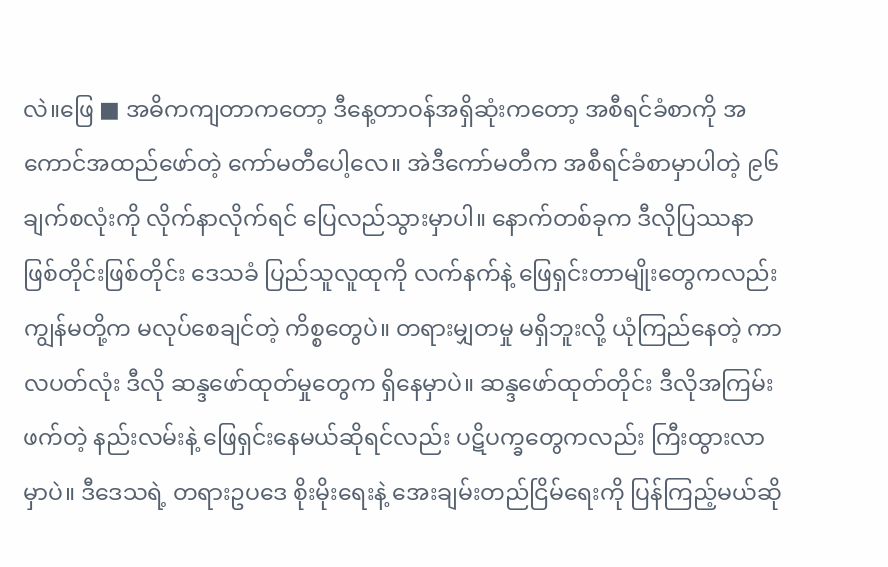လဲ။ဖြေ ■ အဓိကကျတာကတော့ ဒီနေ့တာဝန်အရှိဆုံးကတော့ အစီရင်ခံစာကို အကောင်အထည်ဖော်တဲ့ ကော်မတီပေါ့လေ။ အဲဒီကော်မတီက အစီရင်ခံစာမှာပါတဲ့ ၉၆ ချက်စလုံးကို လိုက်နာလိုက်ရင် ပြေလည်သွားမှာပါ။ နောက်တစ်ခုက ဒီလိုပြဿနာဖြစ်တိုင်းဖြစ်တိုင်း ဒေသခံ ပြည်သူလူထုကို လက်နက်နဲ့ ဖြေရှင်းတာမျိုးတွေကလည်း ကျွန်မတို့က မလုပ်စေချင်တဲ့ ကိစ္စတွေပဲ။ တရားမျှတမှု မရှိဘူးလို့ ယုံကြည်နေတဲ့ ကာလပတ်လုံး ဒီလို ဆန္ဒဖော်ထုတ်မှုတွေက ရှိနေမှာပဲ။ ဆန္ဒဖော်ထုတ်တိုင်း ဒီလိုအကြမ်းဖက်တဲ့ နည်းလမ်းနဲ့ ဖြေရှင်းနေမယ်ဆိုရင်လည်း ပဋိပက္ခတွေကလည်း ကြီးထွားလာမှာပဲ။ ဒီဒေသရဲ့ တရားဥပဒေ စိုးမိုးရေးနဲ့ အေးချမ်းတည်ငြိမ်ရေးကို ပြန်ကြည့်မယ်ဆို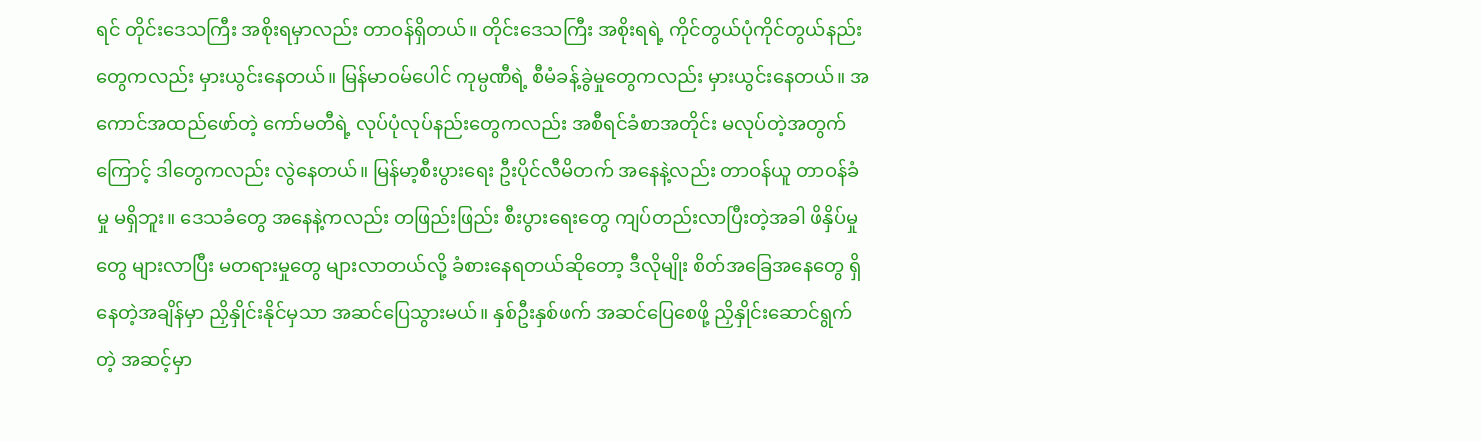ရင် တိုင်းဒေသကြီး အစိုးရမှာလည်း တာဝန်ရှိတယ်။ တိုင်းဒေသကြီး အစိုးရရဲ့ ကိုင်တွယ်ပုံကိုင်တွယ်နည်းတွေကလည်း မှားယွင်းနေတယ်။ မြန်မာဝမ်ပေါင် ကုမ္ပဏီရဲ့ စီမံခန့်ခွဲမှုတွေကလည်း မှားယွင်းနေတယ်။ အကောင်အထည်ဖော်တဲ့ ကော်မတီရဲ့ လုပ်ပုံလုပ်နည်းတွေကလည်း အစီရင်ခံစာအတိုင်း မလုပ်တဲ့အတွက်ကြောင့် ဒါတွေကလည်း လွဲနေတယ်။ မြန်မာ့စီးပွားရေး ဦးပိုင်လီမိတက် အနေနဲ့လည်း တာဝန်ယူ တာဝန်ခံမှု မရှိဘူး။ ဒေသခံတွေ အနေနဲ့ကလည်း တဖြည်းဖြည်း စီးပွားရေးတွေ ကျပ်တည်းလာပြီးတဲ့အခါ ဖိနှိပ်မှုတွေ များလာပြီး မတရားမှုတွေ များလာတယ်လို့ ခံစားနေရတယ်ဆိုတော့ ဒီလိုမျိုး စိတ်အခြေအနေတွေ ရှိနေတဲ့အချိန်မှာ ညှိနှိုင်းနိုင်မှသာ အဆင်ပြေသွားမယ်။ နှစ်ဦးနှစ်ဖက် အဆင်ပြေစေဖို့ ညှိနှိုင်းဆောင်ရွက်တဲ့ အဆင့်မှာ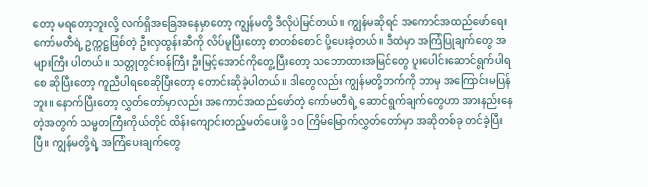တော့ မရတော့ဘူးလို့ လက်ရှိအခြေအနေမှာတော့ ကျွန်မတို့ ဒီလိုပဲမြင်တယ်။ ကျွန်မဆိုရင် အကောင်အထည်ဖော်ရေး ကော်မတီရဲ့ ဥက္ကဋ္ဌဖြစ်တဲ့ ဦးလှထွန်းဆီကို လိပ်မူပြီးတော့ စာတစ်စောင် ပို့ပေးခဲ့တယ်။ ဒီထဲမှာ အကြံပြုချက်တွေ အများကြီး ပါတယ်။ သတ္တုတွင်းဝန်ကြီး ဦးမြင့်အောင်ကိုတွေ့ပြီးတော့ သဘောထားအမြင်တွေ ပူးပေါင်းဆောင်ရွက်ပါရစေ ဆိုပြီးတော့ ကူညီပါရစေဆိုပြီးတော့ တောင်းဆိုခဲ့ပါတယ်။ ဒါတွေလည်း ကျွန်မတို့ဘက်ကို ဘာမှ အကြောင်းမပြန်ဘူး။ နောက်ပြီးတော့ လွှတ်တော်မှာလည်း အကောင်အထည်ဖော်တဲ့ ကော်မတီရဲ့ ဆောင်ရွက်ချက်တွေဟာ အားနည်းနေတဲ့အတွက် သမ္မတကြီးကိုယ်တိုင် ထိန်းကျောင်းတည့်မတ်ပေးဖို့ ၁ဝ ကြိမ်မြောက်လွှတ်တော်မှာ အဆိုတစ်ခု တင်ခဲ့ပြီးပြီ။ ကျွန်မတို့ရဲ့ အကြံပေးချက်တွေ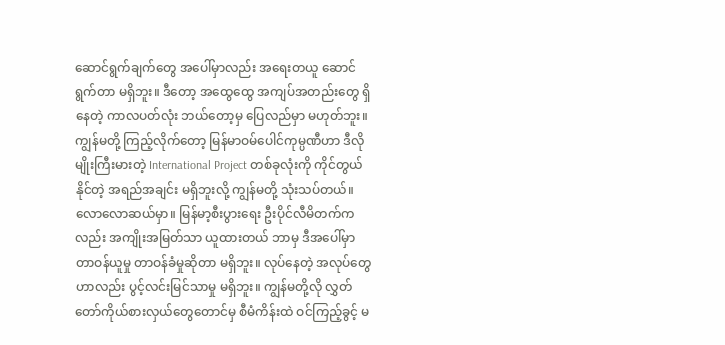ဆောင်ရွက်ချက်တွေ အပေါ်မှာလည်း အရေးတယူ ဆောင်ရွက်တာ မရှိဘူး။ ဒီတော့ အထွေထွေ အကျပ်အတည်းတွေ ရှိနေတဲ့ ကာလပတ်လုံး ဘယ်တော့မှ ပြေလည်မှာ မဟုတ်ဘူး။ ကျွန်မတို့ ကြည့်လိုက်တော့ မြန်မာဝမ်ပေါင်ကုမ္ပဏီဟာ ဒီလိုမျိုးကြီးမားတဲ့ International Project တစ်ခုလုံးကို ကိုင်တွယ်နိုင်တဲ့ အရည်အချင်း မရှိဘူးလို့ ကျွန်မတို့ သုံးသပ်တယ်။ လောလောဆယ်မှာ။ မြန်မာ့စီးပွားရေး ဦးပိုင်လီမိတက်ကလည်း အကျိုးအမြတ်သာ ယူထားတယ် ဘာမှ ဒီအပေါ်မှာ တာဝန်ယူမှု တာဝန်ခံမှုဆိုတာ မရှိဘူး။ လုပ်နေတဲ့ အလုပ်တွေဟာလည်း ပွင့်လင်းမြင်သာမှု မရှိဘူး။ ကျွန်မတို့လို လွှတ်တော်ကိုယ်စားလှယ်တွေတောင်မှ စီမံကိန်းထဲ ဝင်ကြည့်ခွင့် မ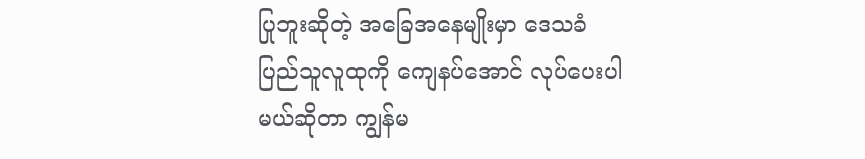ပြုဘူးဆိုတဲ့ အခြေအနေမျိုးမှာ ဒေသခံ ပြည်သူလူထုကို ကျေနပ်အောင် လုပ်ပေးပါမယ်ဆိုတာ ကျွန်မ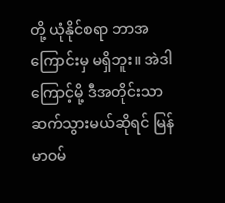တို့ ယုံနိုင်စရာ ဘာအကြောင်းမှ မရှိဘူး။ အဲဒါကြောင့်မို့ ဒီအတိုင်းသာ ဆက်သွားမယ်ဆိုရင် မြန်မာဝမ်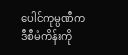ပေါင်ကုမ္ပဏီက ဒီစီမံကိန်းကို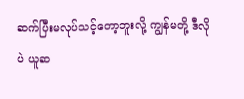ဆက်ပြီးမလုပ်သင့်တော့ဘူးလို့ ကျွန်မတို့ ဒီလိုပဲ ယူဆ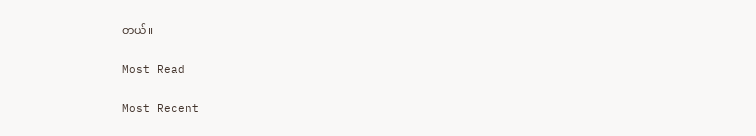တယ်။

Most Read

Most Recent